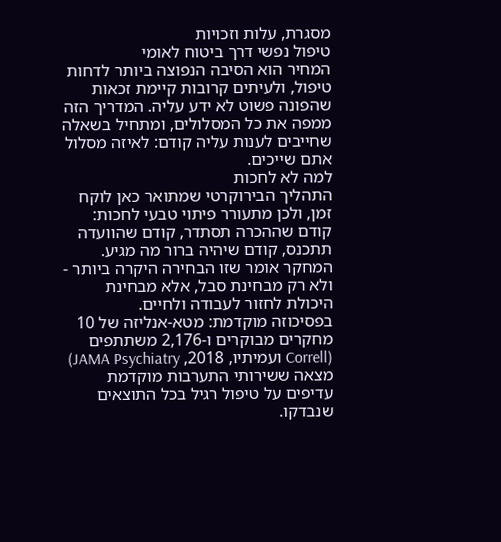מסגרת, עלות וזכויות
טיפול נפשי דרך ביטוח לאומי
המחיר הוא הסיבה הנפוצה ביותר לדחות טיפול, ולעיתים קרובות קיימת זכאות שהפונה פשוט לא ידע עליה. המדריך הזה ממפה את כל המסלולים, ומתחיל בשאלה שחייבים לענות עליה קודם: לאיזה מסלול אתם שייכים.
למה לא לחכות
התהליך הבירוקרטי שמתואר כאן לוקח זמן, ולכן מתעורר פיתוי טבעי לחכות: קודם שההכרה תסתדר, קודם שהוועדה תתכנס, קודם שיהיה ברור מה מגיע. המחקר אומר שזו הבחירה היקרה ביותר - ולא רק מבחינת סבל, אלא מבחינת היכולת לחזור לעבודה ולחיים.
בפסיכוזה מוקדמת: מטא-אנליזה של 10 מחקרים מבוקרים ו-2,176 משתתפים (Correll ועמיתיו, 2018, JAMA Psychiatry) מצאה ששירותי התערבות מוקדמת עדיפים על טיפול רגיל בכל התוצאים שנבדקו.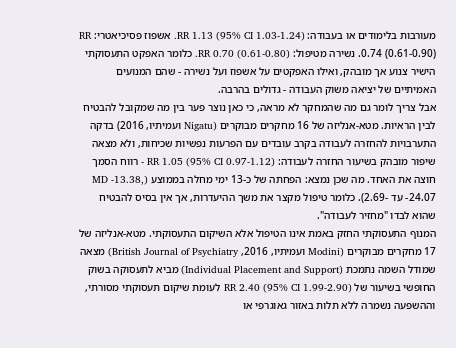מעורבות בלימודים או בעבודה: RR 1.13 (95% CI 1.03-1.24). אשפוז פסיכיאטרי: RR 0.74 (0.61-0.90). נשירה מטיפול: RR 0.70 (0.61-0.80). כלומר האפקט התעסוקתי הישיר צנוע אך מובהק, ואילו האפקטים על אשפוז ועל נשירה - שהם המנועים האמיתיים של יציאה משוק העבודה - גדולים בהרבה.
אבל צריך לומר גם מה שהמחקר לא מראה, כי כאן נוצר פער בין מה שמקובל להבטיח לבין הראיות. מטא-אנליזה של 16 מחקרים מבוקרים (Nigatu ועמיתיו, 2016) בדקה התערבויות להחזרה לעבודה בקרב עובדים עם הפרעות נפשיות שכיחות, ולא מצאה שיפור מובהק בשיעור החזרה לעבודה: RR 1.05 (95% CI 0.97-1.12) - רווח הסמך חוצה את האחד. מה שכן נמצא: הפחתה של כ-13 ימי מחלה בממוצע (MD -13.38, -24.07 עד -2.69). כלומר טיפול מקצר את משך ההיעדרות, אך אין בסיס להבטיח שהוא לבדו "מחזיר לעבודה".
המנוף התעסוקתי החזק באמת אינו הטיפול אלא השיקום התעסוקתי. מטא-אנליזה של 17 מחקרים מבוקרים (Modini ועמיתיו, 2016, British Journal of Psychiatry) מצאה שמודל השמה נתמכת (Individual Placement and Support) מביא לתעסוקה בשוק החופשי בשיעור של RR 2.40 (95% CI 1.99-2.90) לעומת שיקום תעסוקתי מסורתי, וההשפעה נשמרה ללא תלות באזור גאוגרפי או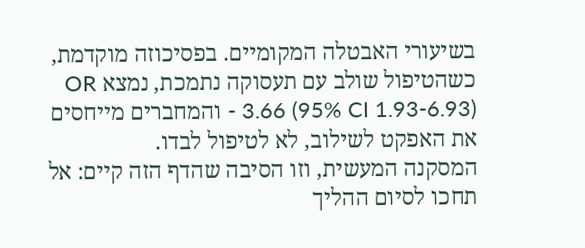בשיעורי האבטלה המקומיים. בפסיכוזה מוקדמת, כשהטיפול שולב עם תעסוקה נתמכת, נמצא OR 3.66 (95% CI 1.93-6.93) - והמחברים מייחסים את האפקט לשילוב, לא לטיפול לבדו.
המסקנה המעשית, וזו הסיבה שהדף הזה קיים: אל תחכו לסיום ההליך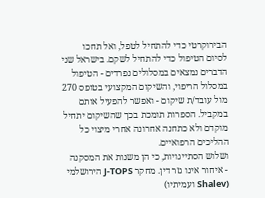הבירוקרטי כדי להתחיל לטפל, ואל תחכו לסיום הטיפול כדי להתחיל לשקם. בישראל שני הדברים נמצאים במסלולים נפרדים - הטיפול במסלול הריפוי, והשיקום המקצועי בטופס 270 מול עובד/ת שיקום - ואפשר להפעיל אותם במקביל. הספרות תומכת בכך שהשיקום יתחיל מוקדם ולא כתחנה אחרונה אחרי מיצוי כל ההליכים הרפואיים.
ושלוש הסתייגויות, כי הן משנות את המסקנה
- איחור אינו גזר דין. מחקר J-TOPS הירושלמי (Shalev ועמיתיו)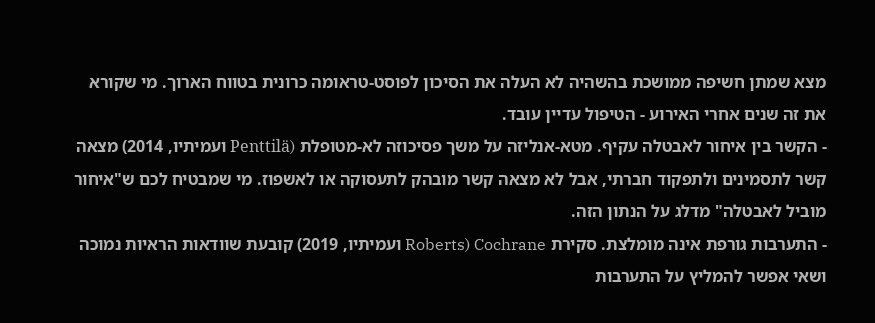מצא שמתן חשיפה ממושכת בהשהיה לא העלה את הסיכון לפוסט-טראומה כרונית בטווח הארוך. מי שקורא את זה שנים אחרי האירוע - הטיפול עדיין עובד.
- הקשר בין איחור לאבטלה עקיף. מטא-אנליזה על משך פסיכוזה לא-מטופלת (Penttilä ועמיתיו, 2014) מצאה קשר לתסמינים ולתפקוד חברתי, אבל לא מצאה קשר מובהק לתעסוקה או לאשפוז. מי שמבטיח לכם ש"איחור מוביל לאבטלה" מדלג על הנתון הזה.
- התערבות גורפת אינה מומלצת. סקירת Cochrane (Roberts ועמיתיו, 2019) קובעת שוודאות הראיות נמוכה ושאי אפשר להמליץ על התערבות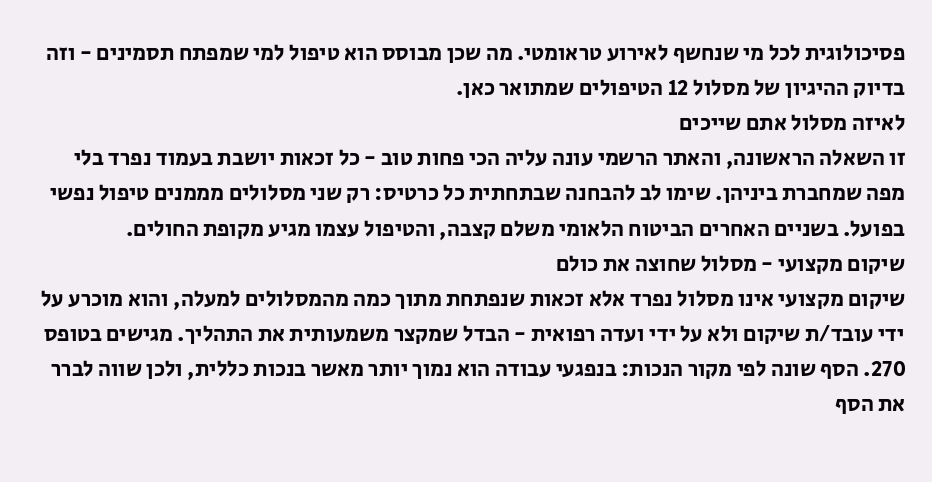פסיכולוגית לכל מי שנחשף לאירוע טראומטי. מה שכן מבוסס הוא טיפול למי שמפתח תסמינים - וזה בדיוק ההיגיון של מסלול 12 הטיפולים שמתואר כאן.
לאיזה מסלול אתם שייכים
זו השאלה הראשונה, והאתר הרשמי עונה עליה הכי פחות טוב - כל זכאות יושבת בעמוד נפרד בלי מפה שמחברת ביניהן. שימו לב להבחנה שבתחתית כל כרטיס: רק שני מסלולים מממנים טיפול נפשי בפועל. בשניים האחרים הביטוח הלאומי משלם קצבה, והטיפול עצמו מגיע מקופת החולים.
שיקום מקצועי - מסלול שחוצה את כולם
שיקום מקצועי אינו מסלול נפרד אלא זכאות שנפתחת מתוך כמה מהמסלולים למעלה, והוא מוכרע על ידי עובד/ת שיקום ולא על ידי ועדה רפואית - הבדל שמקצר משמעותית את התהליך. מגישים בטופס 270. הסף שונה לפי מקור הנכות: בנפגעי עבודה הוא נמוך יותר מאשר בנכות כללית, ולכן שווה לברר את הסף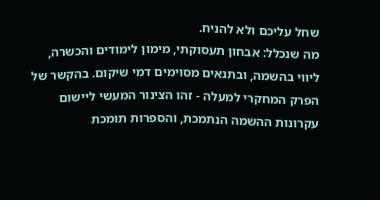שחל עליכם ולא להניח.
מה שנכלל: אבחון תעסוקתי, מימון לימודים והכשרה, ליווי בהשמה, ובתנאים מסוימים דמי שיקום. בהקשר של הפרק המחקרי למעלה - זהו הצינור המעשי ליישום עקרונות ההשמה הנתמכת, והספרות תומכת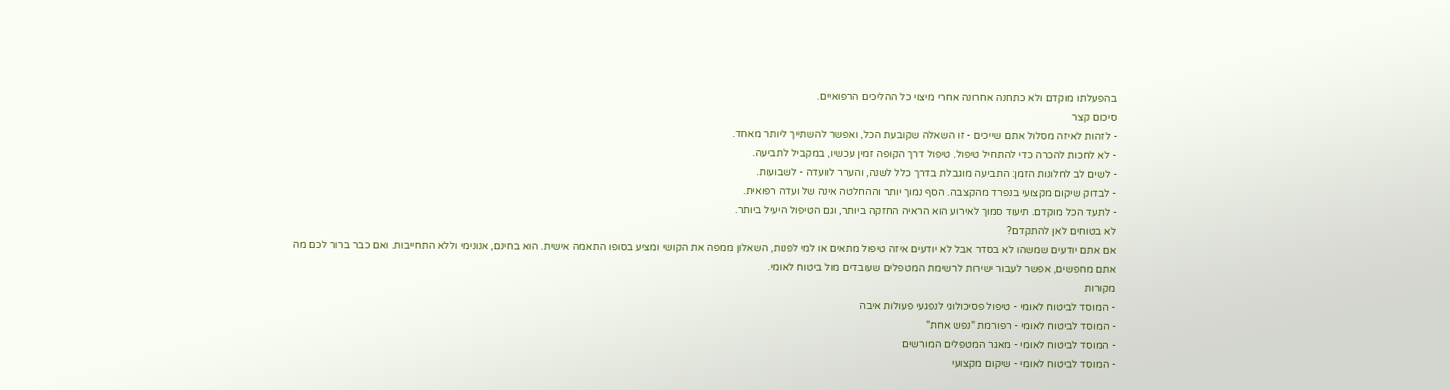בהפעלתו מוקדם ולא כתחנה אחרונה אחרי מיצוי כל ההליכים הרפואיים.
סיכום קצר
- לזהות לאיזה מסלול אתם שייכים - זו השאלה שקובעת הכל, ואפשר להשתייך ליותר מאחד.
- לא לחכות להכרה כדי להתחיל טיפול. טיפול דרך הקופה זמין עכשיו, במקביל לתביעה.
- לשים לב לחלונות הזמן: התביעה מוגבלת בדרך כלל לשנה, והערר לוועדה - לשבועות.
- לבדוק שיקום מקצועי בנפרד מהקצבה. הסף נמוך יותר וההחלטה אינה של ועדה רפואית.
- לתעד הכל מוקדם. תיעוד סמוך לאירוע הוא הראיה החזקה ביותר, וגם הטיפול היעיל ביותר.
לא בטוחים לאן להתקדם?
אם אתם יודעים שמשהו לא בסדר אבל לא יודעים איזה טיפול מתאים או למי לפנות, השאלון ממפה את הקושי ומציע בסופו התאמה אישית. הוא בחינם, אנונימי וללא התחייבות. ואם כבר ברור לכם מה אתם מחפשים, אפשר לעבור ישירות לרשימת המטפלים שעובדים מול ביטוח לאומי.
מקורות
- המוסד לביטוח לאומי - טיפול פסיכולוגי לנפגעי פעולות איבה
- המוסד לביטוח לאומי - רפורמת "נפש אחת"
- המוסד לביטוח לאומי - מאגר המטפלים המורשים
- המוסד לביטוח לאומי - שיקום מקצועי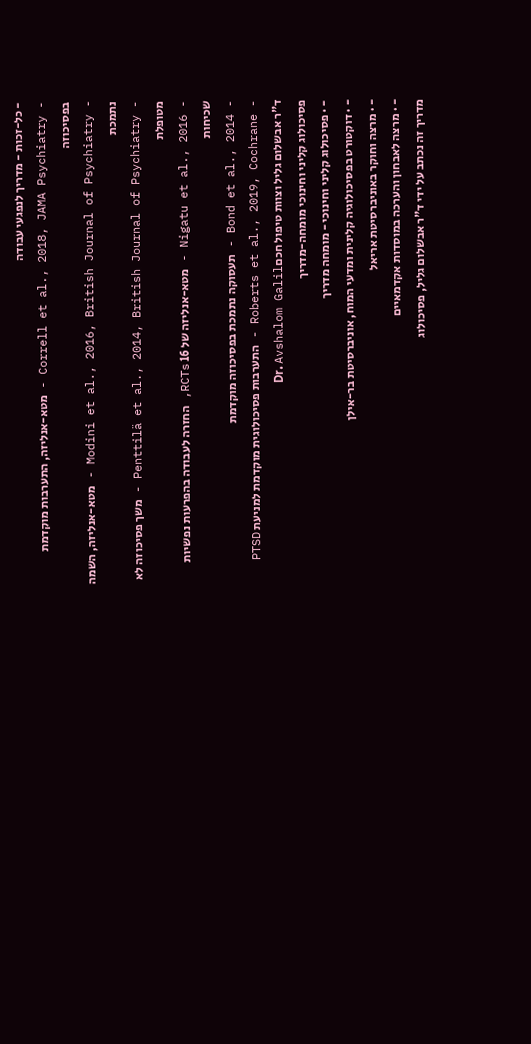- כל-זכות - מדריך לנפגעי עבודה
- Correll et al., 2018, JAMA Psychiatry - מטא-אנליזה, התערבות מוקדמת בפסיכוזה
- Modini et al., 2016, British Journal of Psychiatry - מטא-אנליזה, השמה נתמכת
- Penttilä et al., 2014, British Journal of Psychiatry - משך פסיכוזה לא מטופלת
- Nigatu et al., 2016 - מטא-אנליזה של 16 RCTs, החזרה לעבודה בהפרעות נפשיות שכיחות
- Bond et al., 2014 - תעסוקה נתמכת בפסיכוזה מוקדמת
- Roberts et al., 2019, Cochrane - התערבות פסיכולוגית מוקדמת למניעת PTSD
ד"ר אבשלום גליל וצוות טיפול חכםDr. Avshalom Galil
פסיכולוג קליני וחינוכי מומחה-מדריך
- · פסיכולוג קליני וחינוכי - מומחה מדריך
- · דוקטורט בפסיכולוגיה קלינית ומדעי המוח, אוניברסיטת בר-אילן
- · מרצה וחוקר באוניברסיטת אריאל
- · מרצה לאבחון והערכה במוסדות אקדמאיים
מדריך זה נכתב על ידי ד"ר אבשלום גליל, פסיכולוג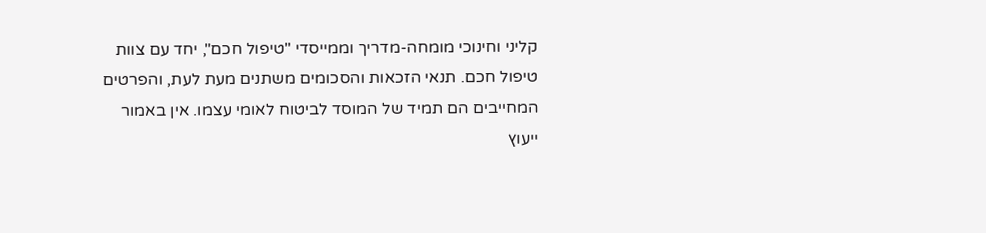קליני וחינוכי מומחה-מדריך וממייסדי "טיפול חכם", יחד עם צוות טיפול חכם. תנאי הזכאות והסכומים משתנים מעת לעת, והפרטים המחייבים הם תמיד של המוסד לביטוח לאומי עצמו. אין באמור ייעוץ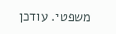משפטי. עודכן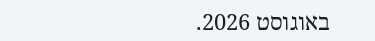באוגוסט 2026.